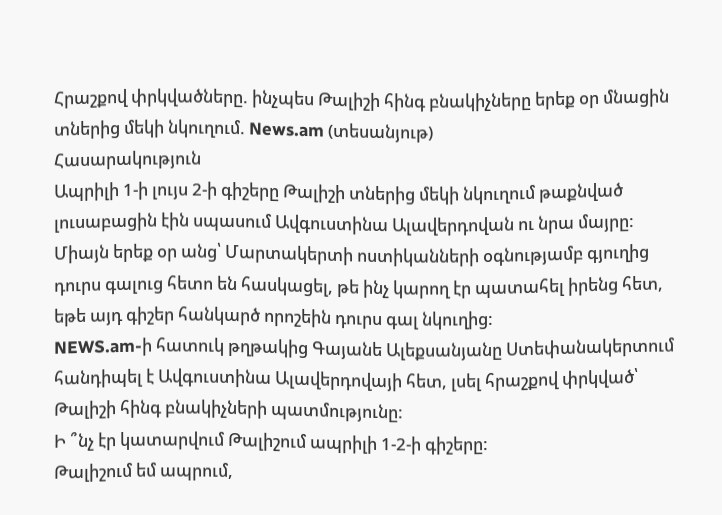Հրաշքով փրկվածները. ինչպես Թալիշի հինգ բնակիչները երեք օր մնացին տներից մեկի նկուղում. News.am (տեսանյութ)
Հասարակություն
Ապրիլի 1-ի լույս 2-ի գիշերը Թալիշի տներից մեկի նկուղում թաքնված լուսաբացին էին սպասում Ավգուստինա Ալավերդովան ու նրա մայրը: Միայն երեք օր անց՝ Մարտակերտի ոստիկանների օգնությամբ գյուղից դուրս գալուց հետո են հասկացել, թե ինչ կարող էր պատահել իրենց հետ, եթե այդ գիշեր հանկարծ որոշեին դուրս գալ նկուղից:
NEWS.am-ի հատուկ թղթակից Գայանե Ալեքսանյանը Ստեփանակերտում հանդիպել է Ավգուստինա Ալավերդովայի հետ, լսել հրաշքով փրկված՝ Թալիշի հինգ բնակիչների պատմությունը:
Ի ՞նչ էր կատարվում Թալիշում ապրիլի 1-2-ի գիշերը:
Թալիշում եմ ապրում,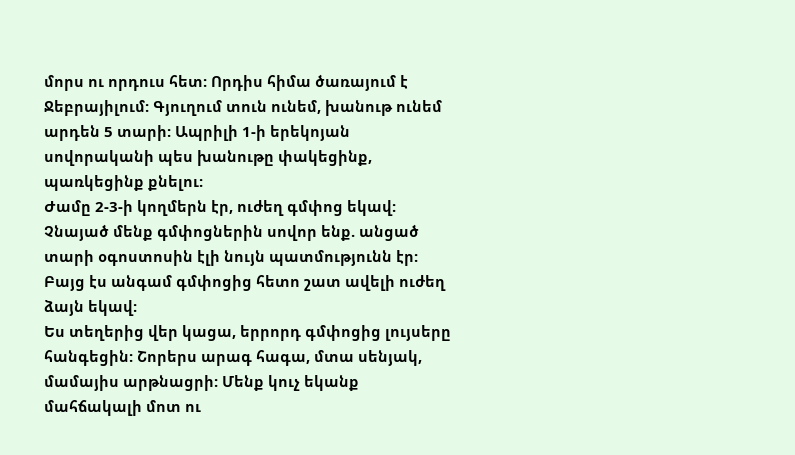մորս ու որդուս հետ: Որդիս հիմա ծառայում է Ջեբրայիլում: Գյուղում տուն ունեմ, խանութ ունեմ արդեն 5 տարի: Ապրիլի 1-ի երեկոյան սովորականի պես խանութը փակեցինք, պառկեցինք քնելու:
Ժամը 2-3-ի կողմերն էր, ուժեղ գմփոց եկավ: Չնայած մենք գմփոցներին սովոր ենք. անցած տարի օգոստոսին էլի նույն պատմությունն էր: Բայց էս անգամ գմփոցից հետո շատ ավելի ուժեղ ձայն եկավ:
Ես տեղերից վեր կացա, երրորդ գմփոցից լույսերը հանգեցին: Շորերս արագ հագա, մտա սենյակ, մամայիս արթնացրի: Մենք կուչ եկանք մահճակալի մոտ ու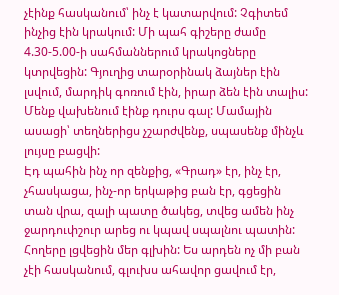չէինք հասկանում՝ ինչ է կատարվում: Չգիտեմ ինչից էին կրակում: Մի պահ գիշերը ժամը 4.30-5.00-ի սահմաններում կրակոցները կտրվեցին: Գյուղից տարօրինակ ձայներ էին լսվում, մարդիկ գոռում էին, իրար ձեն էին տալիս: Մենք վախենում էինք դուրս գալ: Մամային ասացի՝ տեղներիցս չշարժվենք, սպասենք մինչև լույսը բացվի:
Էդ պահին ինչ որ զենքից, «Գրադ» էր, ինչ էր, չհասկացա, ինչ-որ երկաթից բան էր, գցեցին տան վրա, զալի պատը ծակեց, տվեց ամեն ինչ ջարդուփշուր արեց ու կպավ սպալնու պատին: Հողերը լցվեցին մեր գլխին: Ես արդեն ոչ մի բան չէի հասկանում, գլուխս ահավոր ցավում էր,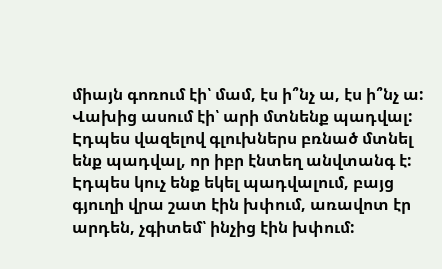միայն գոռում էի՝ մամ, էս ի՞նչ ա, էս ի՞նչ ա: Վախից ասում էի՝ արի մտնենք պադվալ: Էդպես վազելով գլուխներս բռնած մտնել ենք պադվալ, որ իբր էնտեղ անվտանգ է: Էդպես կուչ ենք եկել պադվալում, բայց գյուղի վրա շատ էին խփում, առավոտ էր արդեն, չգիտեմ՝ ինչից էին խփում: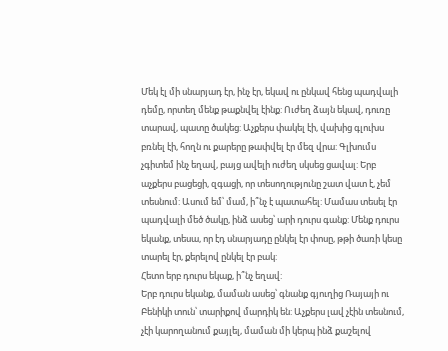Մեկ էլ մի սնարյադ էր, ինչ էր, եկավ ու ընկավ հենց պադվալի դեմը, որտեղ մենք թաքնվել էինք: Ուժեղ ձայն եկավ, դուռը տարավ, պատը ծակեց: Աչքերս փակել էի, վախից գլուխս բռնել էի, հողն ու քարերը թափվել էր մեզ վրա: Գլխումս չգիտեմ ինչ եղավ, բայց ավելի ուժեղ սկսեց ցավալ: Երբ աչքերս բացեցի, զգացի, որ տեսողությունը շատ վատ է, չեմ տեսնում: Ասում եմ՝ մամ, ի՞նչ է պատահել: Մամաս տեսել էր պադվալի մեծ ծակը, ինձ ասեց՝ արի դուրս գանք: Մենք դուրս եկանք, տեսա, որ էդ սնարյադը ընկել էր փոսը, թթի ծառի կեսը տարել էր, քերելով ընկել էր բակ:
Հետո երբ դուրս եկաք, ի՞նչ եղավ:
Երբ դուրս եկանք, մաման ասեց՝ գնանք գյուղից Ռայայի ու Բենիկի տուն՝ տարիքով մարդիկ են: Աչքերս լավ չէին տեսնում, չէի կարողանում քայլել, մաման մի կերպ ինձ քաշելով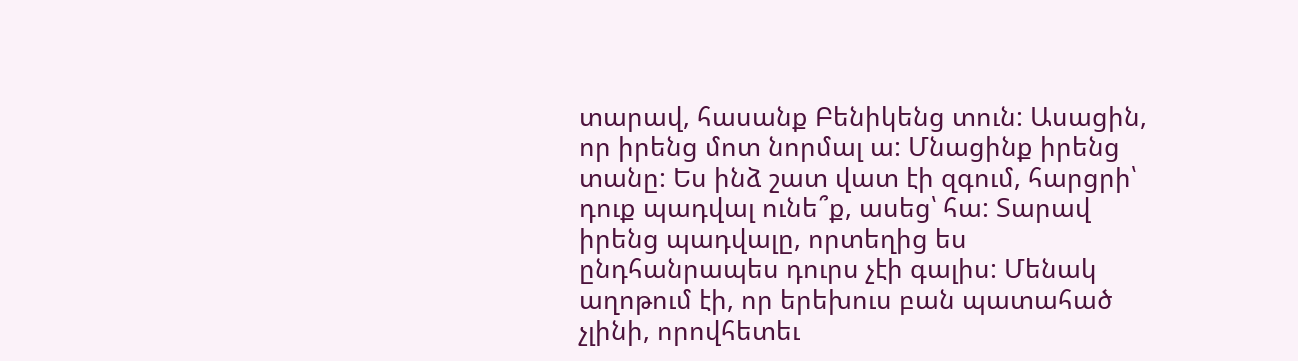տարավ, հասանք Բենիկենց տուն: Ասացին, որ իրենց մոտ նորմալ ա: Մնացինք իրենց տանը: Ես ինձ շատ վատ էի զգում, հարցրի՝ դուք պադվալ ունե՞ք, ասեց՝ հա: Տարավ իրենց պադվալը, որտեղից ես ընդհանրապես դուրս չէի գալիս: Մենակ աղոթում էի, որ երեխուս բան պատահած չլինի, որովհետեւ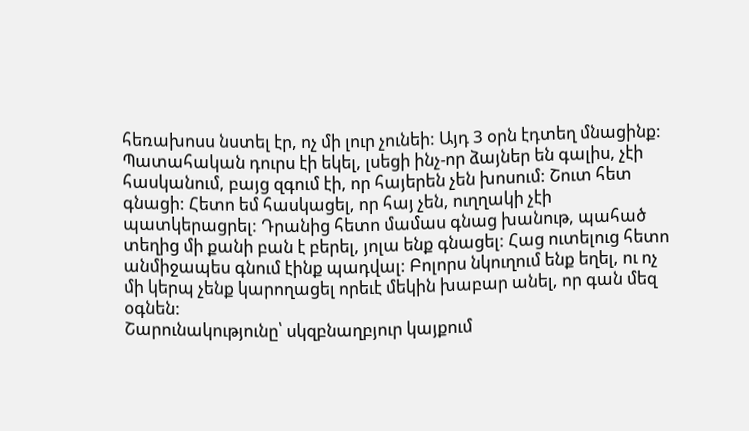հեռախոսս նստել էր, ոչ մի լուր չունեի: Այդ 3 օրն էդտեղ մնացինք: Պատահական դուրս էի եկել, լսեցի ինչ-որ ձայներ են գալիս, չէի հասկանում, բայց զգում էի, որ հայերեն չեն խոսում: Շուտ հետ գնացի: Հետո եմ հասկացել, որ հայ չեն, ուղղակի չէի պատկերացրել: Դրանից հետո մամաս գնաց խանութ, պահած տեղից մի քանի բան է բերել, յոլա ենք գնացել: Հաց ուտելուց հետո անմիջապես գնում էինք պադվալ: Բոլորս նկուղում ենք եղել, ու ոչ մի կերպ չենք կարողացել որեւէ մեկին խաբար անել, որ գան մեզ օգնեն:
Շարունակությունը՝ սկզբնաղբյուր կայքում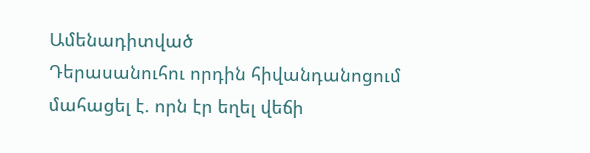Ամենադիտված
Դերասանուհու որդին հիվանդանոցում մահացել է. որն էր եղել վեճի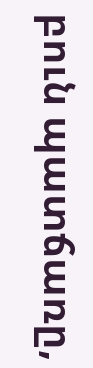բուն պատճառը,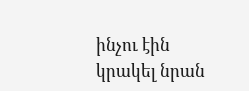ինչու էին կրակել նրան